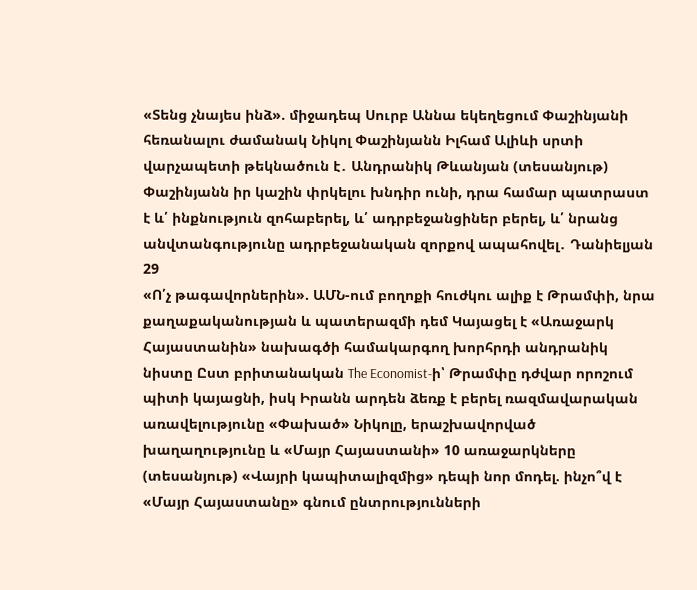«Տենց չնայես ինձ». միջադեպ Սուրբ Աննա եկեղեցում Փաշինյանի հեռանալու ժամանակ Նիկոլ Փաշինյանն Իլհամ Ալիևի սրտի վարչապետի թեկնածուն է․ Անդրանիկ Թևանյան (տեսանյութ) Փաշինյանն իր կաշին փրկելու խնդիր ունի, դրա համար պատրաստ է և՛ ինքնություն զոհաբերել, և՛ ադրբեջանցիներ բերել, և՛ նրանց անվտանգությունը ադրբեջանական զորքով ապահովել․ Դանիելյան
29
«Ո՛չ թագավորներին». ԱՄՆ-ում բողոքի հուժկու ալիք է Թրամփի, նրա քաղաքականության և պատերազմի դեմ Կայացել է «Առաջարկ Հայաստանին» նախագծի համակարգող խորհրդի անդրանիկ նիստը Ըստ բրիտանական The Economist-ի՝ Թրամփը դժվար որոշում պիտի կայացնի, իսկ Իրանն արդեն ձեռք է բերել ռազմավարական առավելությունը «Փախած» Նիկոլը, երաշխավորված խաղաղությունը և «Մայր Հայաստանի» 10 առաջարկները (տեսանյութ) «Վայրի կապիտալիզմից» դեպի նոր մոդել. ինչո՞վ է «Մայր Հայաստանը» գնում ընտրությունների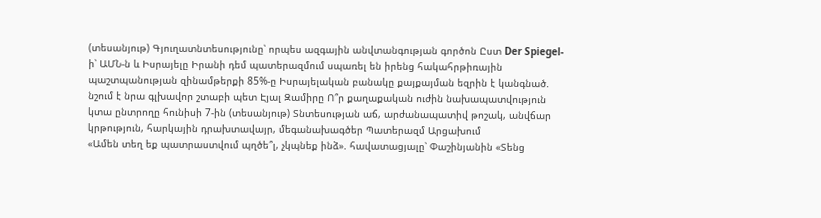(տեսանյութ) Գյուղատնտեսությունը՝ որպես ազգային անվտանգության գործոն Ըստ Der Spiegel-ի՝ ԱՄՆ-ն և Իսրայելը Իրանի դեմ պատերազմում սպառել են իրենց հակահրթիռային պաշտպանության զինամթերքի 85%-ը Իսրայելական բանակը քայքայման եզրին է կանգնած. նշում է նրա գլխավոր շտաբի պետ Էյալ Զամիրը Ո՞ր քաղաքական ուժին նախապատվություն կտա ընտրողը հունիսի 7-ին (տեսանյութ) Տնտեսության աճ, արժանապատիվ թոշակ, անվճար կրթություն, հարկային դրախտավայր, մեգանախագծեր Պատերազմ Արցախում
«Ամեն տեղ եք պատրաստվում պղծե՞լ, չկպնեք ինձ». հավատացյալը՝ Փաշինյանին «Տենց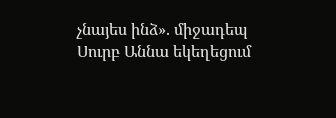չնայես ինձ». միջադեպ Սուրբ Աննա եկեղեցում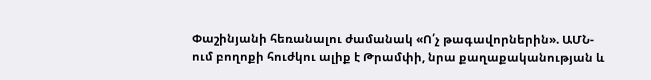Փաշինյանի հեռանալու ժամանակ «Ո՛չ թագավորներին». ԱՄՆ-ում բողոքի հուժկու ալիք է Թրամփի, նրա քաղաքականության և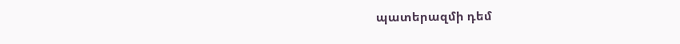պատերազմի դեմ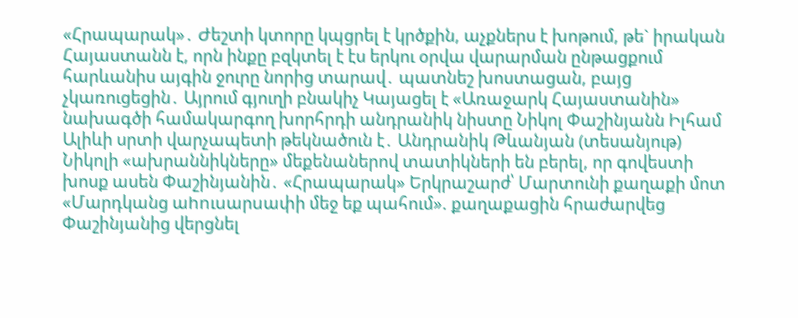«Հրապարակ»․ Ժեշտի կտորը կպցրել է կրծքին, աչքներս է խոթում, թե` իրական Հայաստանն է, որն ինքը բզկտել է էս երկու օրվա վարարման ընթացքում հարևանիս այգին ջուրը նորից տարավ․ պատնեշ խոստացան, բայց չկառուցեցին․ Այրում գյուղի բնակիչ Կայացել է «Առաջարկ Հայաստանին» նախագծի համակարգող խորհրդի անդրանիկ նիստը Նիկոլ Փաշինյանն Իլհամ Ալիևի սրտի վարչապետի թեկնածուն է․ Անդրանիկ Թևանյան (տեսանյութ) Նիկոլի «ախրաննիկները» մեքենաներով տատիկների են բերել, որ գովեստի խոսք ասեն Փաշինյանին․ «Հրապարակ» Երկրաշարժ՝ Մարտունի քաղաքի մոտ «Մարդկանց աhnւuարuափի մեջ եք պահում». քաղաքացին հրաժարվեց Փաշինյանից վերցնել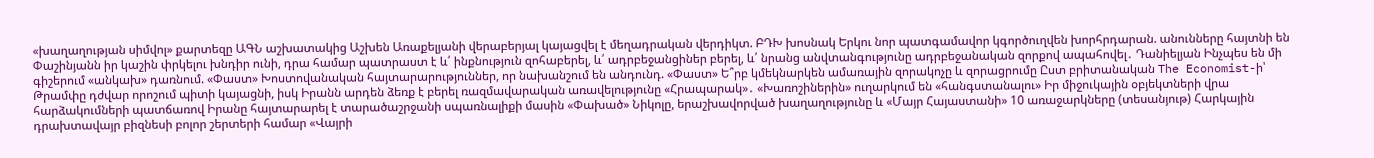«խաղաղության սիմվոլ» քարտեզը ԱԳՆ աշխատակից Աշխեն Առաքելյանի վերաբերյալ կայացվել է մեղադրական վերդիկտ. ԲԴԽ խոսնակ Երկու նոր պատգամավոր կգործուղվեն խորհրդարան. անունները հայտնի են Փաշինյանն իր կաշին փրկելու խնդիր ունի, դրա համար պատրաստ է և՛ ինքնություն զոհաբերել, և՛ ադրբեջանցիներ բերել, և՛ նրանց անվտանգությունը ադրբեջանական զորքով ապահովել․ Դանիելյան Ինչպես են մի գիշերում «անկախ» դառնում. «Փաստ» Խոստովանական հայտարարություններ, որ նախանշում են անդունդ. «Փաստ» Ե՞րբ կմեկնարկեն ամառային զորակոչը և զորացրումը Ըստ բրիտանական The Economist-ի՝ Թրամփը դժվար որոշում պիտի կայացնի, իսկ Իրանն արդեն ձեռք է բերել ռազմավարական առավելությունը «Հրապարակ»․ «Խառոշիներին» ուղարկում են «հանգստանալու» Իր միջուկային օբյեկտների վրա հարձակումների պատճառով Իրանը հայտարարել է տարածաշրջանի սպառնալիքի մասին «Փախած» Նիկոլը, երաշխավորված խաղաղությունը և «Մայր Հայաստանի» 10 առաջարկները (տեսանյութ) Հարկային դրախտավայր բիզնեսի բոլոր շերտերի համար «Վայրի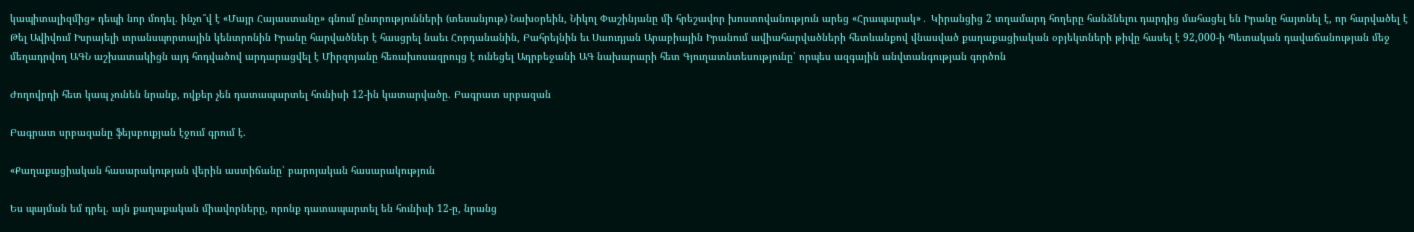կապիտալիզմից» դեպի նոր մոդել. ինչո՞վ է «Մայր Հայաստանը» գնում ընտրությունների (տեսանյութ) Նախօրեին, Նիկոլ Փաշինյանը մի հրեշավոր խոստովանություն արեց «Հրապարակ»․ Կիրանցից 2 տղամարդ հողերը հանձնելու դարդից մահացել են Իրանը հայտնել է, որ հարվածել է Թել Ավիվում Իսրայելի տրանսպորտային կենտրոնին Իրանը հարվածներ է հասցրել նաեւ Հորդանանին, Բահրեյնին եւ Սաուդյան Արաբիային Իրանում ավիահարվածների հետևանքով վնասված քաղաքացիական օբյեկտների թիվը հասել է 92,000-ի Պետական դավաճանության մեջ մեղադրվող ԱԳՆ աշխատակիցն այդ հոդվածով արդարացվել է Միրզոյանը հեռախոսազրույց է ունեցել Ադրբեջանի ԱԳ նախարարի հետ Գյուղատնտեսությունը՝ որպես ազգային անվտանգության գործոն

Ժողովրդի հետ կապ չունեն նրանք, ովքեր չեն դատապարտել հունիսի 12-ին կատարվածը. Բագրատ սրբազան

Բագրատ սրբազանը ֆեյսբուքյան էջում գրում է.

«Քաղաքացիական հասարակության վերին աստիճանը՝ բարոյական հասարակություն

Ես պայման եմ դրել. այն քաղաքական միավորները, որոնք դատապարտել են հունիսի 12-ը, նրանց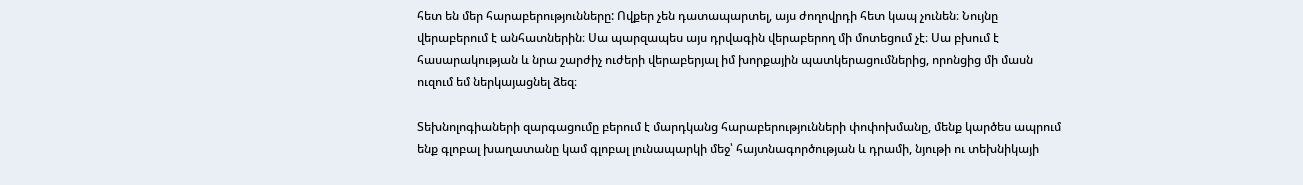հետ են մեր հարաբերությունները: Ովքեր չեն դատապարտել, այս ժողովրդի հետ կապ չունեն։ Նույնը վերաբերում է անհատներին։ Սա պարզապես այս դրվագին վերաբերող մի մոտեցում չէ։ Սա բխում է հասարակության և նրա շարժիչ ուժերի վերաբերյալ իմ խորքային պատկերացումներից, որոնցից մի մասն ուզում եմ ներկայացնել ձեզ։

Տեխնոլոգիաների զարգացումը բերում է մարդկանց հարաբերությունների փոփոխմանը, մենք կարծես ապրում ենք գլոբալ խաղատանը կամ գլոբալ լունապարկի մեջ՝ հայտնագործության և դրամի, նյութի ու տեխնիկայի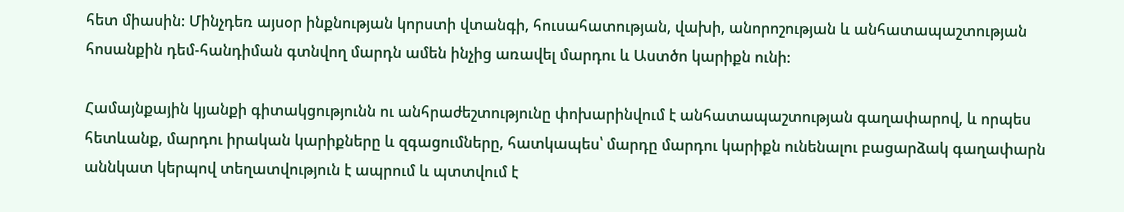հետ միասին: Մինչդեռ այսօր ինքնության կորստի վտանգի, հուսահատության, վախի, անորոշության և անհատապաշտության հոսանքին դեմ-հանդիման գտնվող մարդն ամեն ինչից առավել մարդու և Աստծո կարիքն ունի:

Համայնքային կյանքի գիտակցությունն ու անհրաժեշտությունը փոխարինվում է անհատապաշտության գաղափարով, և որպես հետևանք, մարդու իրական կարիքները և զգացումները, հատկապես՝ մարդը մարդու կարիքն ունենալու բացարձակ գաղափարն աննկատ կերպով տեղատվություն է ապրում և պտտվում է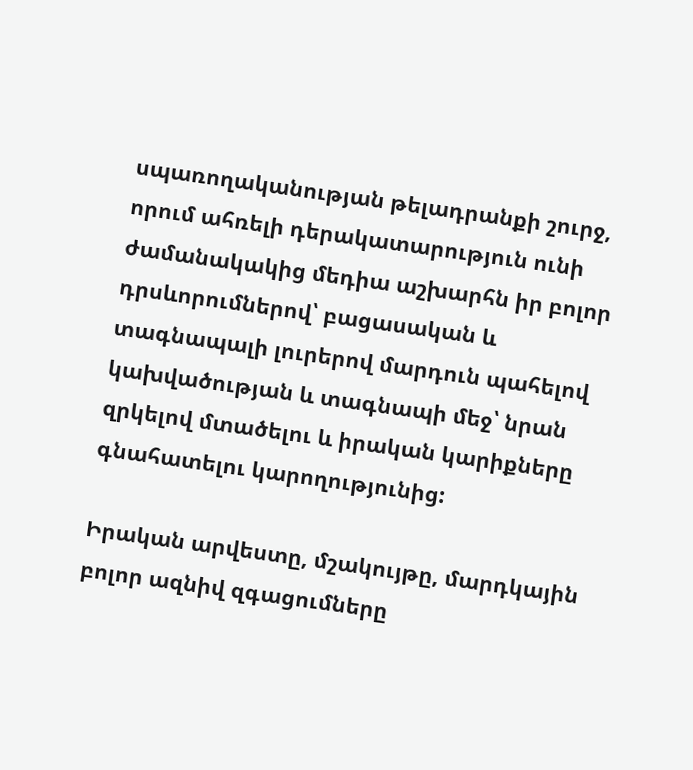սպառողականության թելադրանքի շուրջ, որում ահռելի դերակատարություն ունի ժամանակակից մեդիա աշխարհն իր բոլոր դրսևորումներով՝ բացասական և տագնապալի լուրերով մարդուն պահելով կախվածության և տագնապի մեջ՝ նրան զրկելով մտածելու և իրական կարիքները գնահատելու կարողությունից:

Իրական արվեստը, մշակույթը, մարդկային բոլոր ազնիվ զգացումները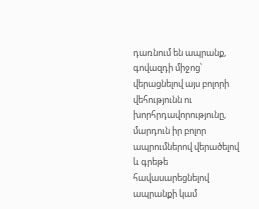դառնում են ապրանք, գովազդի միջոց՝ վերացնելով այս բոլորի վեհությունն ու խորհրդավորությունը, մարդուն իր բոլոր ապրումներով վերածելով և գրեթե հավասարեցնելով ապրանքի կամ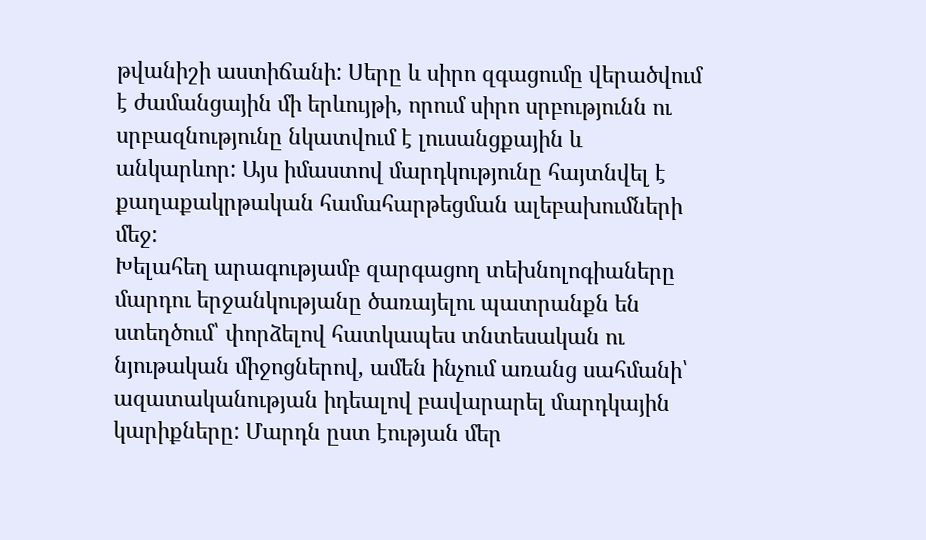թվանիշի աստիճանի: Սերը և սիրո զգացումը վերածվում է ժամանցային մի երևույթի, որում սիրո սրբությունն ու սրբազնությունը նկատվում է լուսանցքային և անկարևոր: Այս իմաստով մարդկությունը հայտնվել է քաղաքակրթական համահարթեցման ալեբախումների մեջ:
Խելահեղ արագությամբ զարգացող տեխնոլոգիաները մարդու երջանկությանը ծառայելու պատրանքն են ստեղծում՝ փորձելով հատկապես տնտեսական ու նյութական միջոցներով, ամեն ինչում առանց սահմանի՝ ազատականության իդեալով բավարարել մարդկային կարիքները: Մարդն ըստ էության մեր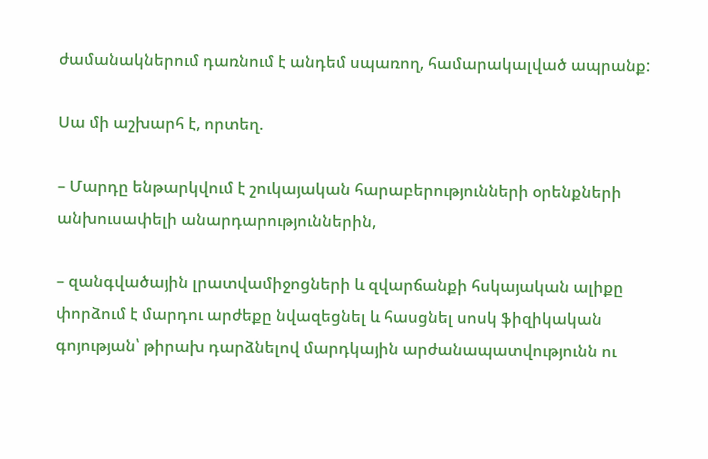ժամանակներում դառնում է անդեմ սպառող, համարակալված ապրանք:

Սա մի աշխարհ է, որտեղ.

– Մարդը ենթարկվում է շուկայական հարաբերությունների օրենքների անխուսափելի անարդարություններին,

– զանգվածային լրատվամիջոցների և զվարճանքի հսկայական ալիքը փորձում է մարդու արժեքը նվազեցնել և հասցնել սոսկ ֆիզիկական գոյության՝ թիրախ դարձնելով մարդկային արժանապատվությունն ու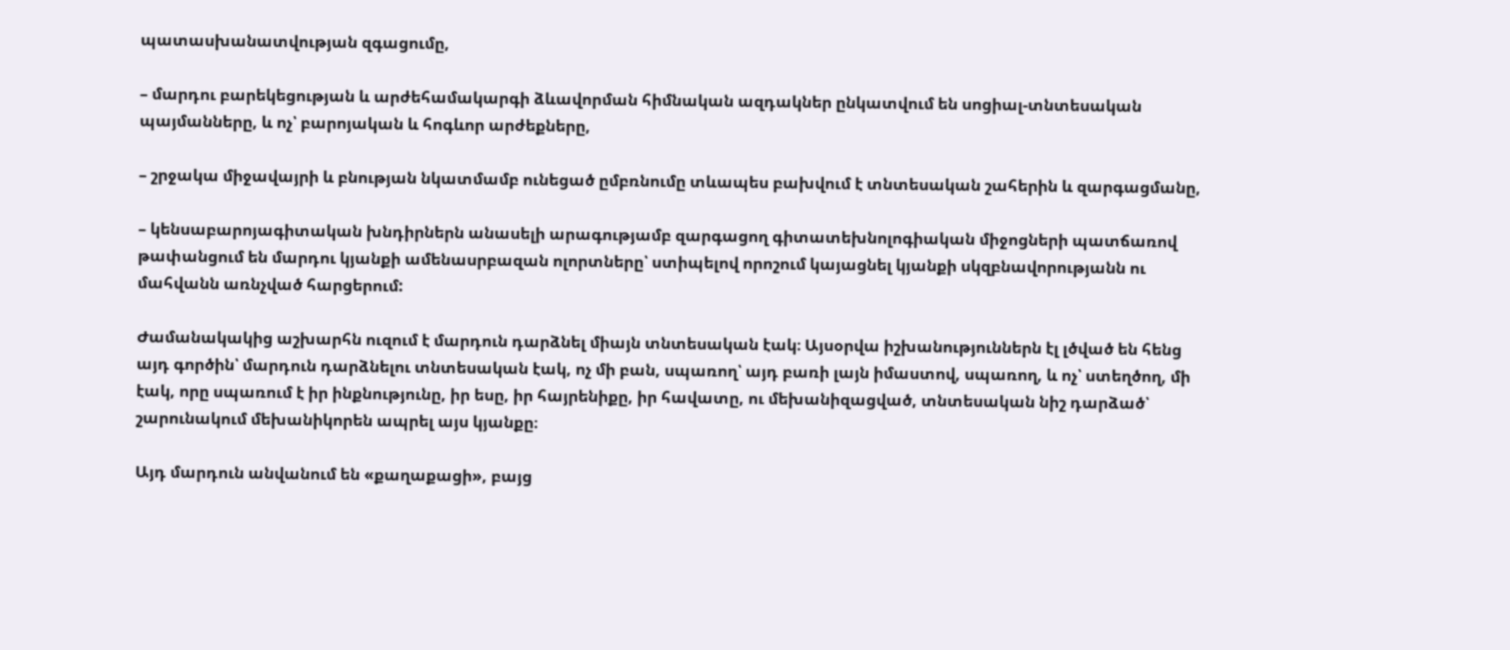պատասխանատվության զգացումը,

– մարդու բարեկեցության և արժեհամակարգի ձևավորման հիմնական ազդակներ ընկատվում են սոցիալ-տնտեսական պայմանները, և ոչ՝ բարոյական և հոգևոր արժեքները,

– շրջակա միջավայրի և բնության նկատմամբ ունեցած ըմբռնումը տևապես բախվում է տնտեսական շահերին և զարգացմանը,

– կենսաբարոյագիտական խնդիրներն անասելի արագությամբ զարգացող գիտատեխնոլոգիական միջոցների պատճառով թափանցում են մարդու կյանքի ամենասրբազան ոլորտները՝ ստիպելով որոշում կայացնել կյանքի սկզբնավորությանն ու մահվանն առնչված հարցերում:

Ժամանակակից աշխարհն ուզում է մարդուն դարձնել միայն տնտեսական էակ։ Այսօրվա իշխանություններն էլ լծված են հենց այդ գործին՝ մարդուն դարձնելու տնտեսական էակ, ոչ մի բան, սպառող՝ այդ բառի լայն իմաստով, սպառող, և ոչ՝ ստեղծող, մի էակ, որը սպառում է իր ինքնությունը, իր եսը, իր հայրենիքը, իր հավատը, ու մեխանիզացված, տնտեսական նիշ դարձած՝ շարունակում մեխանիկորեն ապրել այս կյանքը։

Այդ մարդուն անվանում են «քաղաքացի», բայց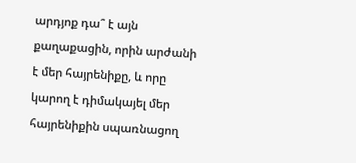արդյոք դա՞ է այն քաղաքացին, որին արժանի է մեր հայրենիքը, և որը կարող է դիմակայել մեր հայրենիքին սպառնացող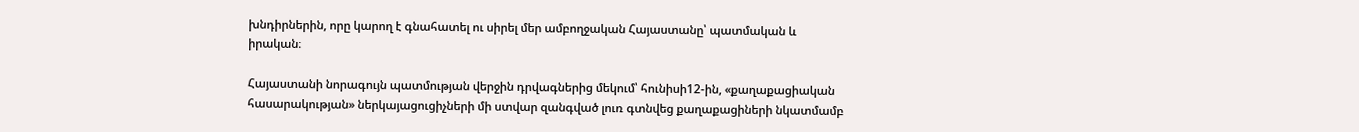խնդիրներին, որը կարող է գնահատել ու սիրել մեր ամբողջական Հայաստանը՝ պատմական և իրական։

Հայաստանի նորագույն պատմության վերջին դրվագներից մեկում՝ հունիսի12-ին, «քաղաքացիական հասարակության» ներկայացուցիչների մի ստվար զանգված լուռ գտնվեց քաղաքացիների նկատմամբ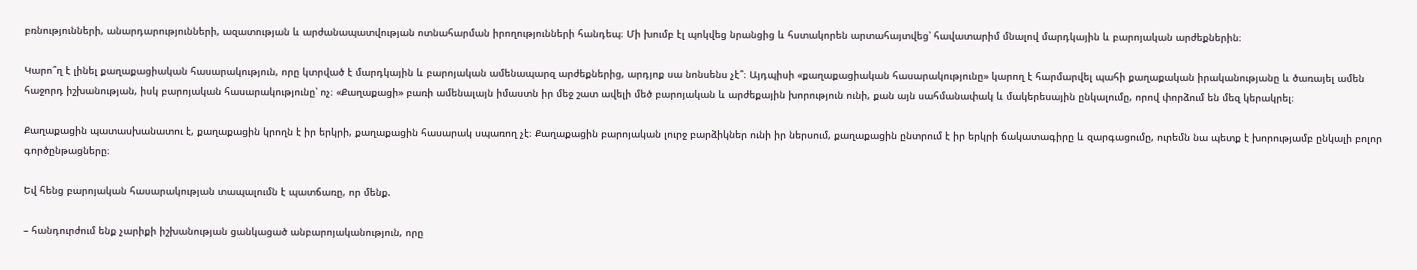բռնությունների, անարդարությունների, ազատության և արժանապատվության ոտնահարման իրողությունների հանդեպ։ Մի խումբ էլ պոկվեց նրանցից և հստակորեն արտահայտվեց՝ հավատարիմ մնալով մարդկային և բարոյական արժեքներին։

Կարո՞ղ է լինել քաղաքացիական հասարակություն, որը կտրված է մարդկային և բարոյական ամենապարզ արժեքներից, արդյոք սա նոնսենս չէ՞։ Այդպիսի «քաղաքացիական հասարակությունը» կարող է հարմարվել պահի քաղաքական իրականությանը և ծառայել ամեն հաջորդ իշխանության, իսկ բարոյական հասարակությունը՝ ոչ։ «Քաղաքացի» բառի ամենալայն իմաստն իր մեջ շատ ավելի մեծ բարոյական և արժեքային խորություն ունի, քան այն սահմանափակ և մակերեսային ընկալումը, որով փորձում են մեզ կերակրել։

Քաղաքացին պատասխանատու է, քաղաքացին կրողն է իր երկրի, քաղաքացին հասարակ սպառող չէ։ Քաղաքացին բարոյական լուրջ բարձիկներ ունի իր ներսում, քաղաքացին ընտրում է իր երկրի ճակատագիրը և զարգացումը, ուրեմն նա պետք է խորությամբ ընկալի բոլոր գործընթացները։

Եվ հենց բարոյական հասարակության տապալումն է պատճառը, որ մենք.

– հանդուրժում ենք չարիքի իշխանության ցանկացած անբարոյականություն, որը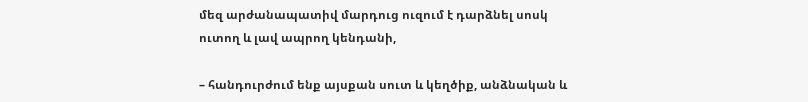մեզ արժանապատիվ մարդուց ուզում է դարձնել սոսկ ուտող և լավ ապրող կենդանի,

– հանդուրժում ենք այսքան սուտ և կեղծիք, անձնական և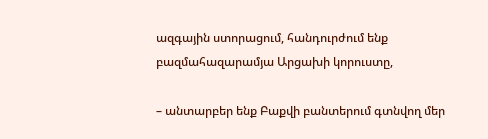ազգային ստորացում, հանդուրժում ենք բազմահազարամյա Արցախի կորուստը,

– անտարբեր ենք Բաքվի բանտերում գտնվող մեր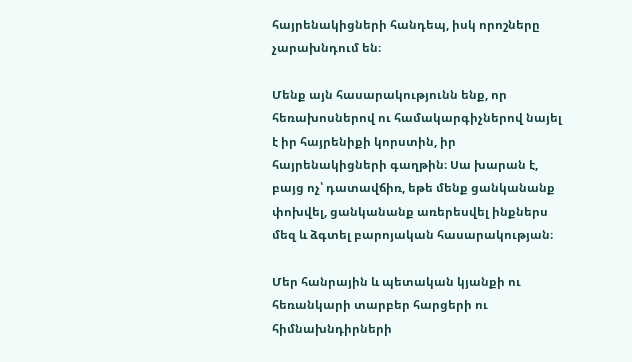հայրենակիցների հանդեպ, իսկ որոշները չարախնդում են։

Մենք այն հասարակությունն ենք, որ հեռախոսներով ու համակարգիչներով նայել է իր հայրենիքի կորստին, իր հայրենակիցների գաղթին։ Սա խարան է, բայց ոչ՝ դատավճիռ, եթե մենք ցանկանանք փոխվել, ցանկանանք առերեսվել ինքներս մեզ և ձգտել բարոյական հասարակության։

Մեր հանրային և պետական կյանքի ու հեռանկարի տարբեր հարցերի ու հիմնախնդիրների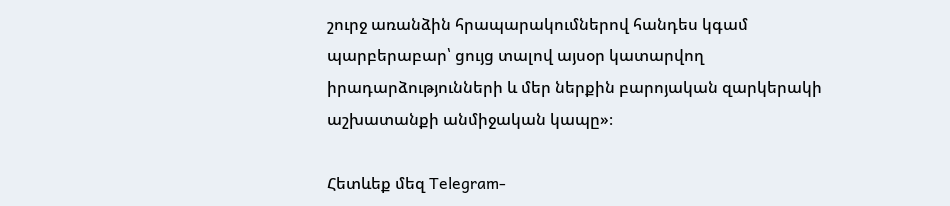շուրջ առանձին հրապարակումներով հանդես կգամ պարբերաբար՝ ցույց տալով այսօր կատարվող իրադարձությունների և մեր ներքին բարոյական զարկերակի աշխատանքի անմիջական կապը»։

Հետևեք մեզ Telegram-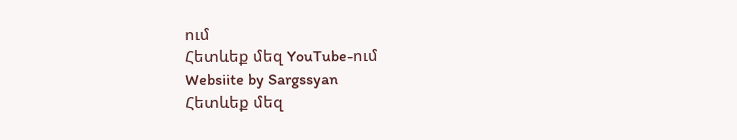ում
Հետևեք մեզ YouTube-ում
Websiite by Sargssyan
Հետևեք մեզ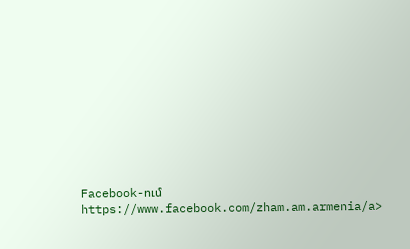Facebook-ում https://www.facebook.com/zham.am.armenia/a>